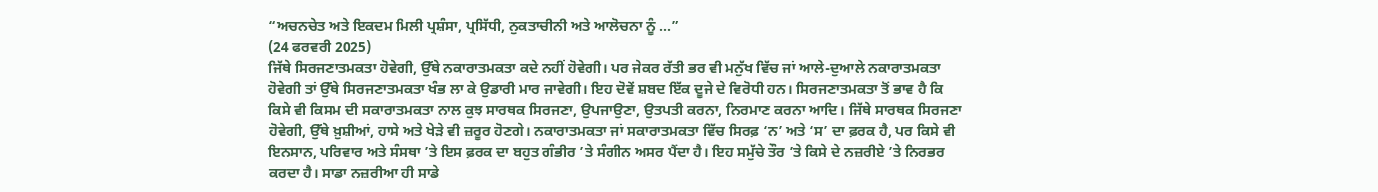“ਅਚਨਚੇਤ ਅਤੇ ਇਕਦਮ ਮਿਲੀ ਪ੍ਰਸ਼ੰਸਾ, ਪ੍ਰਸਿੱਧੀ, ਨੁਕਤਾਚੀਨੀ ਅਤੇ ਆਲੋਚਨਾ ਨੂੰ ...”
(24 ਫਰਵਰੀ 2025)
ਜਿੱਥੇ ਸਿਰਜਣਾਤਮਕਤਾ ਹੋਵੇਗੀ, ਉੱਥੇ ਨਕਾਰਾਤਮਕਤਾ ਕਦੇ ਨਹੀਂ ਹੋਵੇਗੀ। ਪਰ ਜੇਕਰ ਰੱਤੀ ਭਰ ਵੀ ਮਨੁੱਖ ਵਿੱਚ ਜਾਂ ਆਲੇ-ਦੁਆਲੇ ਨਕਾਰਾਤਮਕਤਾ ਹੋਵੇਗੀ ਤਾਂ ਉੱਥੇ ਸਿਰਜਣਾਤਮਕਤਾ ਖੰਭ ਲਾ ਕੇ ਉਡਾਰੀ ਮਾਰ ਜਾਵੇਗੀ। ਇਹ ਦੋਵੇਂ ਸ਼ਬਦ ਇੱਕ ਦੂਜੇ ਦੇ ਵਿਰੋਧੀ ਹਨ। ਸਿਰਜਣਾਤਮਕਤਾ ਤੋਂ ਭਾਵ ਹੈ ਕਿ ਕਿਸੇ ਵੀ ਕਿਸਮ ਦੀ ਸਕਾਰਾਤਮਕਤਾ ਨਾਲ ਕੁਝ ਸਾਰਥਕ ਸਿਰਜਣਾ, ਉਪਜਾਉਣਾ, ਉਤਪਤੀ ਕਰਨਾ, ਨਿਰਮਾਣ ਕਰਨਾ ਆਦਿ। ਜਿੱਥੇ ਸਾਰਥਕ ਸਿਰਜਣਾ ਹੋਵੇਗੀ, ਉੱਥੇ ਖ਼ੁਸ਼ੀਆਂ, ਹਾਸੇ ਅਤੇ ਖੇੜੇ ਵੀ ਜ਼ਰੂਰ ਹੋਣਗੇ। ਨਕਾਰਾਤਮਕਤਾ ਜਾਂ ਸਕਾਰਾਤਮਕਤਾ ਵਿੱਚ ਸਿਰਫ਼ ‘ਨ’ ਅਤੇ ‘ਸ’ ਦਾ ਫ਼ਰਕ ਹੈ, ਪਰ ਕਿਸੇ ਵੀ ਇਨਸਾਨ, ਪਰਿਵਾਰ ਅਤੇ ਸੰਸਥਾ ’ਤੇ ਇਸ ਫ਼ਰਕ ਦਾ ਬਹੁਤ ਗੰਭੀਰ ’ਤੇ ਸੰਗੀਨ ਅਸਰ ਪੈਂਦਾ ਹੈ। ਇਹ ਸਮੁੱਚੇ ਤੌਰ ’ਤੇ ਕਿਸੇ ਦੇ ਨਜ਼ਰੀਏ ’ਤੇ ਨਿਰਭਰ ਕਰਦਾ ਹੈ। ਸਾਡਾ ਨਜ਼ਰੀਆ ਹੀ ਸਾਡੇ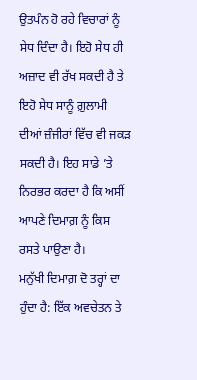ਉਤਪੰਨ ਹੋ ਰਹੇ ਵਿਚਾਰਾਂ ਨੂੰ ਸੇਧ ਦਿੰਦਾ ਹੈ। ਇਹੋ ਸੇਧ ਹੀ ਅਜ਼ਾਦ ਵੀ ਰੱਖ ਸਕਦੀ ਹੈ ਤੇ ਇਹੋ ਸੇਧ ਸਾਨੂੰ ਗ਼ੁਲਾਮੀ ਦੀਆਂ ਜ਼ੰਜੀਰਾਂ ਵਿੱਚ ਵੀ ਜਕੜ ਸਕਦੀ ਹੈ। ਇਹ ਸਾਡੇ ’ਤੇ ਨਿਰਭਰ ਕਰਦਾ ਹੈ ਕਿ ਅਸੀਂ ਆਪਣੇ ਦਿਮਾਗ਼ ਨੂੰ ਕਿਸ ਰਸਤੇ ਪਾਉਣਾ ਹੈ।
ਮਨੁੱਖੀ ਦਿਮਾਗ਼ ਦੋ ਤਰ੍ਹਾਂ ਦਾ ਹੁੰਦਾ ਹੈ: ਇੱਕ ਅਵਚੇਤਨ ਤੇ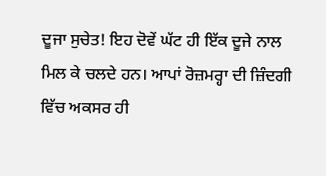ਦੂਜਾ ਸੁਚੇਤ! ਇਹ ਦੋਵੇਂ ਘੱਟ ਹੀ ਇੱਕ ਦੂਜੇ ਨਾਲ ਮਿਲ ਕੇ ਚਲਦੇ ਹਨ। ਆਪਾਂ ਰੋਜ਼ਮਰ੍ਹਾ ਦੀ ਜ਼ਿੰਦਗੀ ਵਿੱਚ ਅਕਸਰ ਹੀ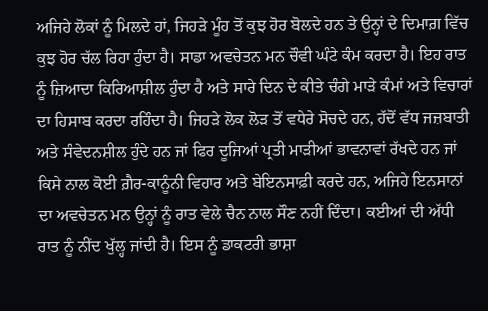ਅਜਿਹੇ ਲੋਕਾਂ ਨੂੰ ਮਿਲਦੇ ਹਾਂ, ਜਿਹੜੇ ਮੂੰਹ ਤੋਂ ਕੁਝ ਹੋਰ ਬੋਲਦੇ ਹਨ ਤੇ ਉਨ੍ਹਾਂ ਦੇ ਦਿਮਾਗ਼ ਵਿੱਚ ਕੁਝ ਹੋਰ ਚੱਲ ਰਿਹਾ ਹੁੰਦਾ ਹੈ। ਸਾਡਾ ਅਵਚੇਤਨ ਮਨ ਚੌਵੀ ਘੰਟੇ ਕੰਮ ਕਰਦਾ ਹੈ। ਇਹ ਰਾਤ ਨੂੰ ਜ਼ਿਆਦਾ ਕਿਰਿਆਸ਼ੀਲ ਹੁੰਦਾ ਹੈ ਅਤੇ ਸਾਰੇ ਦਿਨ ਦੇ ਕੀਤੇ ਚੰਗੇ ਮਾੜੇ ਕੰਮਾਂ ਅਤੇ ਵਿਚਾਰਾਂ ਦਾ ਹਿਸਾਬ ਕਰਦਾ ਰਹਿੰਦਾ ਹੈ। ਜਿਹੜੇ ਲੋਕ ਲੋੜ ਤੋਂ ਵਧੇਰੇ ਸੋਚਦੇ ਹਨ, ਹੱਦੋਂ ਵੱਧ ਜਜ਼ਬਾਤੀ ਅਤੇ ਸੰਵੇਦਨਸ਼ੀਲ ਹੁੰਦੇ ਹਨ ਜਾਂ ਫਿਰ ਦੂਜਿਆਂ ਪ੍ਰਤੀ ਮਾੜੀਆਂ ਭਾਵਨਾਵਾਂ ਰੱਖਦੇ ਹਨ ਜਾਂ ਕਿਸੇ ਨਾਲ ਕੋਈ ਗ਼ੈਰ-ਕਾਨੂੰਨੀ ਵਿਹਾਰ ਅਤੇ ਬੇਇਨਸਾਫ਼ੀ ਕਰਦੇ ਹਨ, ਅਜਿਹੇ ਇਨਸਾਨਾਂ ਦਾ ਅਵਚੇਤਨ ਮਨ ਉਨ੍ਹਾਂ ਨੂੰ ਰਾਤ ਵੇਲੇ ਚੈਨ ਨਾਲ ਸੌਣ ਨਹੀਂ ਦਿੰਦਾ। ਕਈਆਂ ਦੀ ਅੱਧੀ ਰਾਤ ਨੂੰ ਨੀਂਦ ਖੁੱਲ੍ਹ ਜਾਂਦੀ ਹੈ। ਇਸ ਨੂੰ ਡਾਕਟਰੀ ਭਾਸ਼ਾ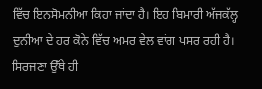ਵਿੱਚ ਇਨਸੋਮਨੀਆ ਕਿਹਾ ਜਾਂਦਾ ਹੈ। ਇਹ ਬਿਮਾਰੀ ਅੱਜਕੱਲ੍ਹ ਦੁਨੀਆ ਦੇ ਹਰ ਕੋਨੇ ਵਿੱਚ ਅਮਰ ਵੇਲ ਵਾਂਗ ਪਸਰ ਰਹੀ ਹੈ।
ਸਿਰਜਣਾ ਉੱਥੇ ਹੀ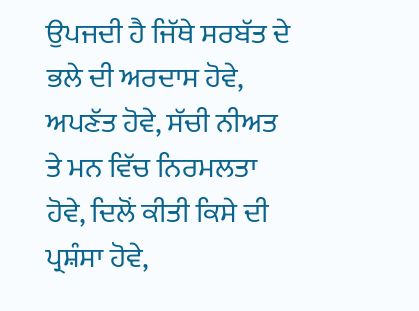ਉਪਜਦੀ ਹੈ ਜਿੱਥੇ ਸਰਬੱਤ ਦੇ ਭਲੇ ਦੀ ਅਰਦਾਸ ਹੋਵੇ, ਅਪਣੱਤ ਹੋਵੇ, ਸੱਚੀ ਨੀਅਤ ਤੇ ਮਨ ਵਿੱਚ ਨਿਰਮਲਤਾ ਹੋਵੇ, ਦਿਲੋਂ ਕੀਤੀ ਕਿਸੇ ਦੀ ਪ੍ਰਸ਼ੰਸਾ ਹੋਵੇ,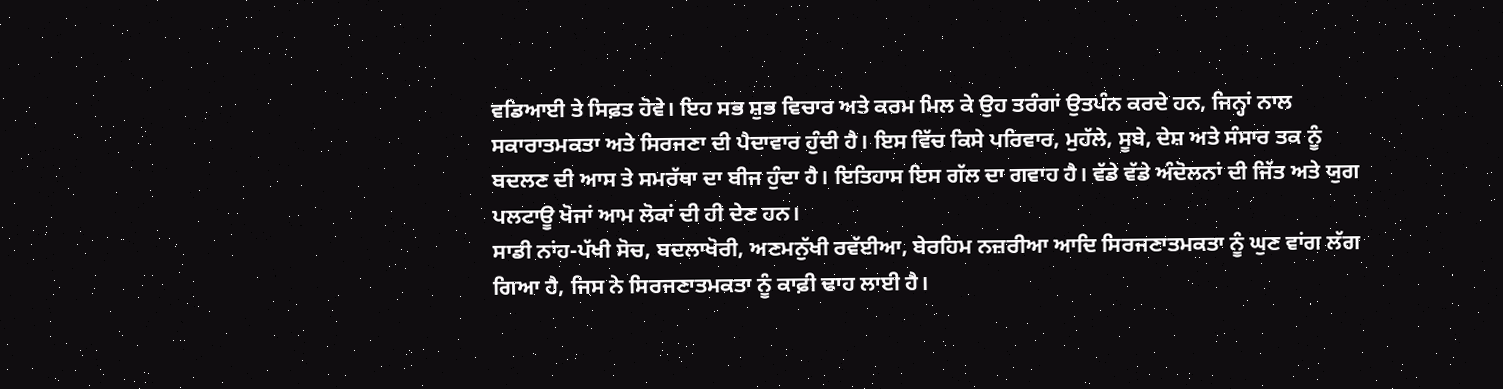ਵਡਿਆਈ ਤੇ ਸਿਫ਼ਤ ਹੋਵੇ। ਇਹ ਸਭ ਸ਼ੁਭ ਵਿਚਾਰ ਅਤੇ ਕਰਮ ਮਿਲ ਕੇ ਉਹ ਤਰੰਗਾਂ ਉਤਪੰਨ ਕਰਦੇ ਹਨ, ਜਿਨ੍ਹਾਂ ਨਾਲ ਸਕਾਰਾਤਮਕਤਾ ਅਤੇ ਸਿਰਜਣਾ ਦੀ ਪੈਦਾਵਾਰ ਹੁੰਦੀ ਹੈ। ਇਸ ਵਿੱਚ ਕਿਸੇ ਪਰਿਵਾਰ, ਮੁਹੱਲੇ, ਸੂਬੇ, ਦੇਸ਼ ਅਤੇ ਸੰਸਾਰ ਤਕ ਨੂੰ ਬਦਲਣ ਦੀ ਆਸ ਤੇ ਸਮਰੱਥਾ ਦਾ ਬੀਜ ਹੁੰਦਾ ਹੈ। ਇਤਿਹਾਸ ਇਸ ਗੱਲ ਦਾ ਗਵਾਹ ਹੈ। ਵੱਡੇ ਵੱਡੇ ਅੰਦੋਲਨਾਂ ਦੀ ਜਿੱਤ ਅਤੇ ਯੁਗ ਪਲਟਾਊ ਖੋਜਾਂ ਆਮ ਲੋਕਾਂ ਦੀ ਹੀ ਦੇਣ ਹਨ।
ਸਾਡੀ ਨਾਂਹ-ਪੱਖੀ ਸੋਚ, ਬਦਲਾਖੋਰੀ, ਅਣਮਨੁੱਖੀ ਰਵੱਈਆ, ਬੇਰਹਿਮ ਨਜ਼ਰੀਆ ਆਦਿ ਸਿਰਜਣਾਤਮਕਤਾ ਨੂੰ ਘੁਣ ਵਾਂਗ ਲੱਗ ਗਿਆ ਹੈ, ਜਿਸ ਨੇ ਸਿਰਜਣਾਤਮਕਤਾ ਨੂੰ ਕਾਫ਼ੀ ਢਾਹ ਲਾਈ ਹੈ।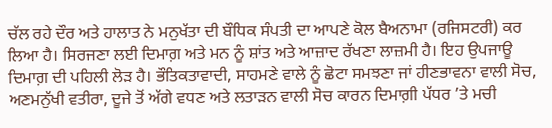ਚੱਲ ਰਹੇ ਦੌਰ ਅਤੇ ਹਾਲਾਤ ਨੇ ਮਨੁਖੱਤਾ ਦੀ ਬੌਧਿਕ ਸੰਪਤੀ ਦਾ ਆਪਣੇ ਕੋਲ ਬੈਅਨਾਮਾ (ਰਜਿਸਟਰੀ) ਕਰ ਲਿਆ ਹੈ। ਸਿਰਜਣਾ ਲਈ ਦਿਮਾਗ਼ ਅਤੇ ਮਨ ਨੂੰ ਸ਼ਾਂਤ ਅਤੇ ਆਜ਼ਾਦ ਰੱਖਣਾ ਲਾਜ਼ਮੀ ਹੈ। ਇਹ ਉਪਜਾਊ ਦਿਮਾਗ਼ ਦੀ ਪਹਿਲੀ ਲੋੜ ਹੈ। ਭੌਤਿਕਤਾਵਾਦੀ, ਸਾਹਮਣੇ ਵਾਲੇ ਨੂੰ ਛੋਟਾ ਸਮਝਣਾ ਜਾਂ ਹੀਣਭਾਵਨਾ ਵਾਲੀ ਸੋਚ, ਅਣਮਨੁੱਖੀ ਵਤੀਰਾ, ਦੂਜੇ ਤੋਂ ਅੱਗੇ ਵਧਣ ਅਤੇ ਲਤਾੜਨ ਵਾਲੀ ਸੋਚ ਕਾਰਨ ਦਿਮਾਗ਼ੀ ਪੱਧਰ ’ਤੇ ਮਚੀ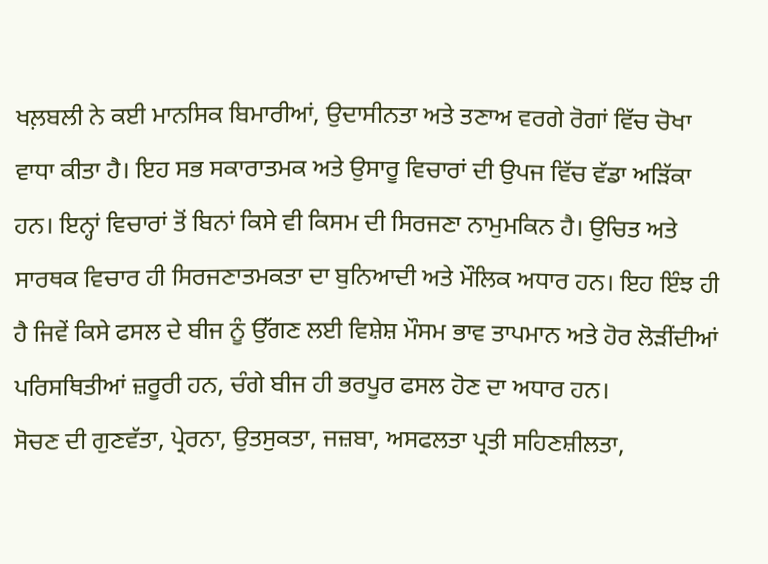ਖਲ਼ਬਲੀ ਨੇ ਕਈ ਮਾਨਸਿਕ ਬਿਮਾਰੀਆਂ, ਉਦਾਸੀਨਤਾ ਅਤੇ ਤਣਾਅ ਵਰਗੇ ਰੋਗਾਂ ਵਿੱਚ ਚੋਖਾ ਵਾਧਾ ਕੀਤਾ ਹੈ। ਇਹ ਸਭ ਸਕਾਰਾਤਮਕ ਅਤੇ ਉਸਾਰੂ ਵਿਚਾਰਾਂ ਦੀ ਉਪਜ ਵਿੱਚ ਵੱਡਾ ਅੜਿੱਕਾ ਹਨ। ਇਨ੍ਹਾਂ ਵਿਚਾਰਾਂ ਤੋਂ ਬਿਨਾਂ ਕਿਸੇ ਵੀ ਕਿਸਮ ਦੀ ਸਿਰਜਣਾ ਨਾਮੁਮਕਿਨ ਹੈ। ਉਚਿਤ ਅਤੇ ਸਾਰਥਕ ਵਿਚਾਰ ਹੀ ਸਿਰਜਣਾਤਮਕਤਾ ਦਾ ਬੁਨਿਆਦੀ ਅਤੇ ਮੌਲਿਕ ਅਧਾਰ ਹਨ। ਇਹ ਇੰਝ ਹੀ ਹੈ ਜਿਵੇਂ ਕਿਸੇ ਫਸਲ ਦੇ ਬੀਜ ਨੂੰ ਉੱਗਣ ਲਈ ਵਿਸ਼ੇਸ਼ ਮੌਸਮ ਭਾਵ ਤਾਪਮਾਨ ਅਤੇ ਹੋਰ ਲੋੜੀਂਦੀਆਂ ਪਰਿਸਥਿਤੀਆਂ ਜ਼ਰੂਰੀ ਹਨ, ਚੰਗੇ ਬੀਜ ਹੀ ਭਰਪੂਰ ਫਸਲ ਹੋਣ ਦਾ ਅਧਾਰ ਹਨ।
ਸੋਚਣ ਦੀ ਗੁਣਵੱਤਾ, ਪ੍ਰੇਰਨਾ, ਉਤਸੁਕਤਾ, ਜਜ਼ਬਾ, ਅਸਫਲਤਾ ਪ੍ਰਤੀ ਸਹਿਣਸ਼ੀਲਤਾ,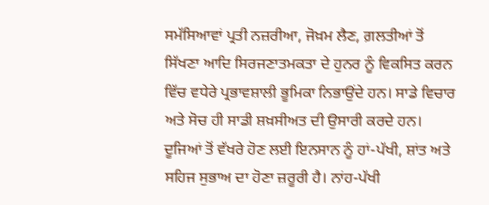ਸਮੱਸਿਆਵਾਂ ਪ੍ਰਤੀ ਨਜ਼ਰੀਆ, ਜੋਖ਼ਮ ਲੈਣ, ਗ਼ਲਤੀਆਂ ਤੋਂ ਸਿੱਖਣਾ ਆਦਿ ਸਿਰਜਣਾਤਮਕਤਾ ਦੇ ਹੁਨਰ ਨੂੰ ਵਿਕਸਿਤ ਕਰਨ ਵਿੱਚ ਵਧੇਰੇ ਪ੍ਰਭਾਵਸ਼ਾਲੀ ਭੂਮਿਕਾ ਨਿਭਾਉਂਦੇ ਹਨ। ਸਾਡੇ ਵਿਚਾਰ ਅਤੇ ਸੋਚ ਹੀ ਸਾਡੀ ਸ਼ਖ਼ਸੀਅਤ ਦੀ ਉਸਾਰੀ ਕਰਦੇ ਹਨ। ਦੂਜਿਆਂ ਤੋਂ ਵੱਖਰੇ ਹੋਣ ਲਈ ਇਨਸਾਨ ਨੂੰ ਹਾਂ-ਪੱਖੀ, ਸ਼ਾਂਤ ਅਤੇ ਸਹਿਜ ਸੁਭਾਅ ਦਾ ਹੋਣਾ ਜ਼ਰੂਰੀ ਹੈ। ਨਾਂਹ-ਪੱਖੀ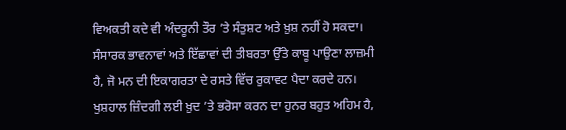ਵਿਅਕਤੀ ਕਦੇ ਵੀ ਅੰਦਰੂਨੀ ਤੌਰ ’ਤੇ ਸੰਤੁਸ਼ਟ ਅਤੇ ਖ਼ੁਸ਼ ਨਹੀਂ ਹੋ ਸਕਦਾ। ਸੰਸਾਰਕ ਭਾਵਨਾਵਾਂ ਅਤੇ ਇੱਛਾਵਾਂ ਦੀ ਤੀਬਰਤਾ ਉੱਤੇ ਕਾਬੂ ਪਾਉਣਾ ਲਾਜ਼ਮੀ ਹੈ, ਜੋ ਮਨ ਦੀ ਇਕਾਗਰਤਾ ਦੇ ਰਸਤੇ ਵਿੱਚ ਰੁਕਾਵਟ ਪੈਦਾ ਕਰਦੇ ਹਨ। ਖੁਸ਼ਹਾਲ ਜ਼ਿੰਦਗੀ ਲਈ ਖ਼ੁਦ ’ਤੇ ਭਰੋਸਾ ਕਰਨ ਦਾ ਹੁਨਰ ਬਹੁਤ ਅਹਿਮ ਹੈ,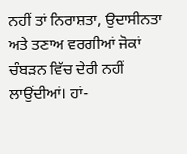ਨਹੀਂ ਤਾਂ ਨਿਰਾਸ਼ਤਾ, ਉਦਾਸੀਨਤਾ ਅਤੇ ਤਣਾਅ ਵਰਗੀਆਂ ਜੋਕਾਂ ਚੰਬੜਨ ਵਿੱਚ ਦੇਰੀ ਨਹੀਂ ਲਾਉਂਦੀਆਂ। ਹਾਂ-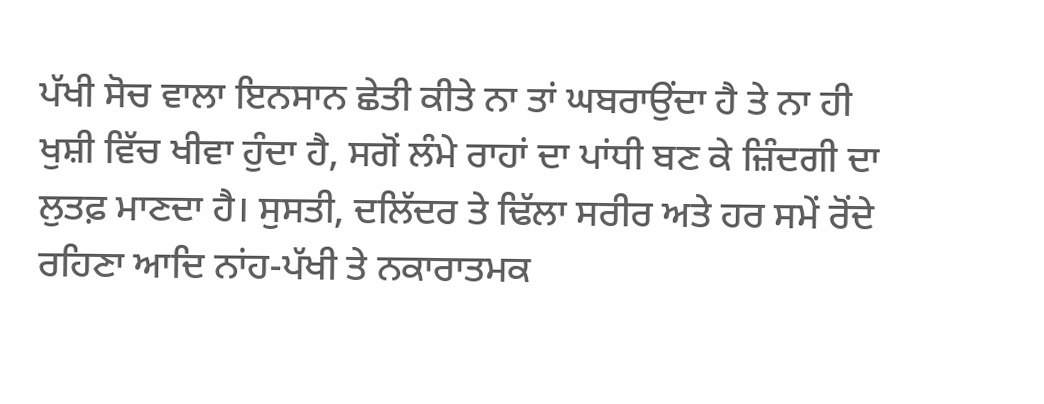ਪੱਖੀ ਸੋਚ ਵਾਲਾ ਇਨਸਾਨ ਛੇਤੀ ਕੀਤੇ ਨਾ ਤਾਂ ਘਬਰਾਉਂਦਾ ਹੈ ਤੇ ਨਾ ਹੀ ਖੁਸ਼ੀ ਵਿੱਚ ਖੀਵਾ ਹੁੰਦਾ ਹੈ, ਸਗੋਂ ਲੰਮੇ ਰਾਹਾਂ ਦਾ ਪਾਂਧੀ ਬਣ ਕੇ ਜ਼ਿੰਦਗੀ ਦਾ ਲੁਤਫ਼ ਮਾਣਦਾ ਹੈ। ਸੁਸਤੀ, ਦਲਿੱਦਰ ਤੇ ਢਿੱਲਾ ਸਰੀਰ ਅਤੇ ਹਰ ਸਮੇਂ ਰੋਂਦੇ ਰਹਿਣਾ ਆਦਿ ਨਾਂਹ-ਪੱਖੀ ਤੇ ਨਕਾਰਾਤਮਕ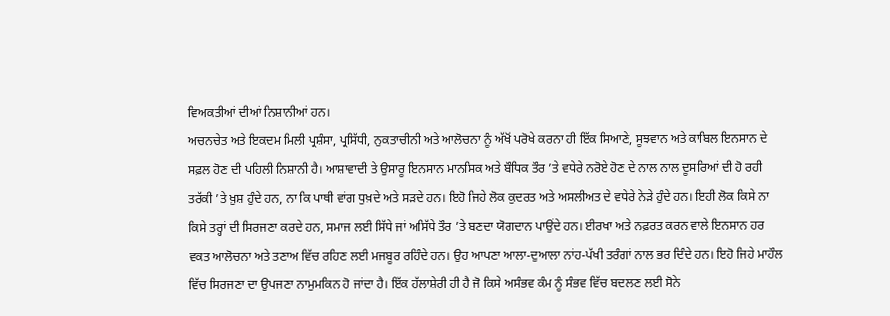ਵਿਅਕਤੀਆਂ ਦੀਆਂ ਨਿਸ਼ਾਨੀਆਂ ਹਨ।
ਅਚਨਚੇਤ ਅਤੇ ਇਕਦਮ ਮਿਲੀ ਪ੍ਰਸ਼ੰਸਾ, ਪ੍ਰਸਿੱਧੀ, ਨੁਕਤਾਚੀਨੀ ਅਤੇ ਆਲੋਚਨਾ ਨੂੰ ਅੱਖੋਂ ਪਰੋਖੇ ਕਰਨਾ ਹੀ ਇੱਕ ਸਿਆਣੇ, ਸੂਝਵਾਨ ਅਤੇ ਕਾਬਿਲ ਇਨਸਾਨ ਦੇ ਸਫ਼ਲ ਹੋਣ ਦੀ ਪਹਿਲੀ ਨਿਸ਼ਾਨੀ ਹੈ। ਆਸ਼ਾਵਾਦੀ ਤੇ ਉਸਾਰੂ ਇਨਸਾਨ ਮਾਨਸਿਕ ਅਤੇ ਬੌਧਿਕ ਤੌਰ ’ਤੇ ਵਧੇਰੇ ਨਰੋਏ ਹੋਣ ਦੇ ਨਾਲ ਨਾਲ ਦੂਸਰਿਆਂ ਦੀ ਹੋ ਰਹੀ ਤਰੱਕੀ ’ਤੇ ਖ਼ੁਸ਼ ਹੁੰਦੇ ਹਨ, ਨਾ ਕਿ ਪਾਥੀ ਵਾਂਗ ਧੁਖ਼ਦੇ ਅਤੇ ਸੜਦੇ ਹਨ। ਇਹੋ ਜਿਹੇ ਲੋਕ ਕੁਦਰਤ ਅਤੇ ਅਸਲੀਅਤ ਦੇ ਵਧੇਰੇ ਨੇੜੇ ਹੁੰਦੇ ਹਨ। ਇਹੀ ਲੋਕ ਕਿਸੇ ਨਾ ਕਿਸੇ ਤਰ੍ਹਾਂ ਦੀ ਸਿਰਜਣਾ ਕਰਦੇ ਹਨ, ਸਮਾਜ ਲਈ ਸਿੱਧੇ ਜਾਂ ਅਸਿੱਧੇ ਤੌਰ ’ਤੇ ਬਣਦਾ ਯੋਗਦਾਨ ਪਾਉਂਦੇ ਹਨ। ਈਰਖਾ ਅਤੇ ਨਫ਼ਰਤ ਕਰਨ ਵਾਲੇ ਇਨਸਾਨ ਹਰ ਵਕਤ ਆਲੋਚਨਾ ਅਤੇ ਤਣਾਅ ਵਿੱਚ ਰਹਿਣ ਲਈ ਮਜਬੂਰ ਰਹਿੰਦੇ ਹਨ। ਉਹ ਆਪਣਾ ਆਲਾ-ਦੁਆਲਾ ਨਾਂਹ-ਪੱਖੀ ਤਰੰਗਾਂ ਨਾਲ ਭਰ ਦਿੰਦੇ ਹਨ। ਇਹੋ ਜਿਹੇ ਮਾਹੌਲ ਵਿੱਚ ਸਿਰਜਣਾ ਦਾ ਉਪਜਣਾ ਨਾਮੁਮਕਿਨ ਹੋ ਜਾਂਦਾ ਹੈ। ਇੱਕ ਹੱਲਾਸ਼ੇਰੀ ਹੀ ਹੈ ਜੋ ਕਿਸੇ ਅਸੰਭਵ ਕੰਮ ਨੂੰ ਸੰਭਵ ਵਿੱਚ ਬਦਲਣ ਲਈ ਸੋਨੇ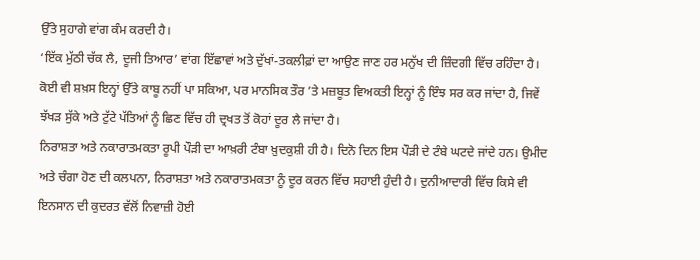ਉੱਤੇ ਸੁਹਾਗੇ ਵਾਂਗ ਕੰਮ ਕਰਦੀ ਹੈ।
‘ਇੱਕ ਮੁੱਠੀ ਚੱਕ ਲੈ, ਦੂਜੀ ਤਿਆਰ’ ਵਾਂਗ ਇੱਛਾਵਾਂ ਅਤੇ ਦੁੱਖਾਂ-ਤਕਲੀਫ਼ਾਂ ਦਾ ਆਉਣ ਜਾਣ ਹਰ ਮਨੁੱਖ ਦੀ ਜ਼ਿੰਦਗੀ ਵਿੱਚ ਰਹਿੰਦਾ ਹੈ। ਕੋਈ ਵੀ ਸ਼ਖ਼ਸ ਇਨ੍ਹਾਂ ਉੱਤੇ ਕਾਬੂ ਨਹੀਂ ਪਾ ਸਕਿਆ, ਪਰ ਮਾਨਸਿਕ ਤੌਰ ’ਤੇ ਮਜ਼ਬੂਤ ਵਿਅਕਤੀ ਇਨ੍ਹਾਂ ਨੂੰ ਇੰਝ ਸਰ ਕਰ ਜਾਂਦਾ ਹੈ, ਜਿਵੇਂ ਝੱਖੜ ਸੁੱਕੇ ਅਤੇ ਟੁੱਟੇ ਪੱਤਿਆਂ ਨੂੰ ਛਿਣ ਵਿੱਚ ਹੀ ਦ੍ਰਖਤ ਤੋਂ ਕੋਹਾਂ ਦੂਰ ਲੈ ਜਾਂਦਾ ਹੈ।
ਨਿਰਾਸ਼ਤਾ ਅਤੇ ਨਕਾਰਾਤਮਕਤਾ ਰੂਪੀ ਪੌੜੀ ਦਾ ਆਖ਼ਰੀ ਟੰਬਾ ਖ਼ੁਦਕੁਸ਼ੀ ਹੀ ਹੈ। ਦਿਨੋ ਦਿਨ ਇਸ ਪੌੜੀ ਦੇ ਟੰਬੇ ਘਟਦੇ ਜਾਂਦੇ ਹਨ। ਉਮੀਦ ਅਤੇ ਚੰਗਾ ਹੋਣ ਦੀ ਕਲਪਨਾ, ਨਿਰਾਸ਼ਤਾ ਅਤੇ ਨਕਾਰਾਤਮਕਤਾ ਨੂੰ ਦੂਰ ਕਰਨ ਵਿੱਚ ਸਹਾਈ ਹੁੰਦੀ ਹੈ। ਦੁਨੀਆਦਾਰੀ ਵਿੱਚ ਕਿਸੇ ਵੀ ਇਨਸਾਨ ਦੀ ਕੁਦਰਤ ਵੱਲੋਂ ਨਿਵਾਜ਼ੀ ਹੋਈ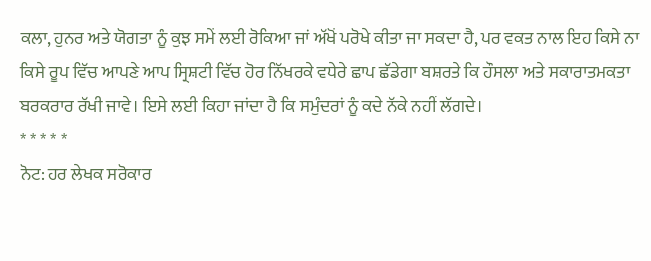ਕਲਾ, ਹੁਨਰ ਅਤੇ ਯੋਗਤਾ ਨੂੰ ਕੁਝ ਸਮੇਂ ਲਈ ਰੋਕਿਆ ਜਾਂ ਅੱਖੋਂ ਪਰੋਖੇ ਕੀਤਾ ਜਾ ਸਕਦਾ ਹੈ, ਪਰ ਵਕਤ ਨਾਲ ਇਹ ਕਿਸੇ ਨਾ ਕਿਸੇ ਰੂਪ ਵਿੱਚ ਆਪਣੇ ਆਪ ਸ੍ਰਿਸ਼ਟੀ ਵਿੱਚ ਹੋਰ ਨਿੱਖਰਕੇ ਵਧੇਰੇ ਛਾਪ ਛੱਡੇਗਾ ਬਸ਼ਰਤੇ ਕਿ ਹੌਸਲਾ ਅਤੇ ਸਕਾਰਾਤਮਕਤਾ ਬਰਕਰਾਰ ਰੱਖੀ ਜਾਵੇ। ਇਸੇ ਲਈ ਕਿਹਾ ਜਾਂਦਾ ਹੈ ਕਿ ਸਮੁੰਦਰਾਂ ਨੂੰ ਕਦੇ ਨੱਕੇ ਨਹੀਂ ਲੱਗਦੇ।
* * * * *
ਨੋਟ: ਹਰ ਲੇਖਕ ਸਰੋਕਾਰ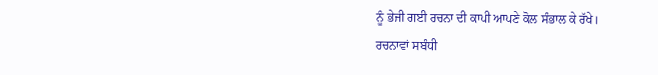ਨੂੰ ਭੇਜੀ ਗਈ ਰਚਨਾ ਦੀ ਕਾਪੀ ਆਪਣੇ ਕੋਲ ਸੰਭਾਲ ਕੇ ਰੱਖੇ।
ਰਚਨਾਵਾਂ ਸਬੰਧੀ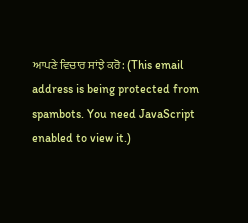ਆਪਣੇ ਵਿਚਾਰ ਸਾਂਝੇ ਕਰੋ: (This email address is being protected from spambots. You need JavaScript enabled to view it.)